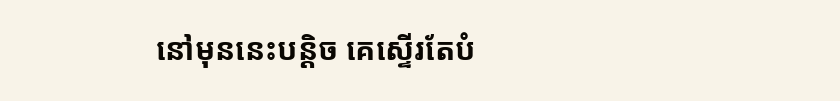នៅមុននេះបន្តិច គេស្ទើរតែបំ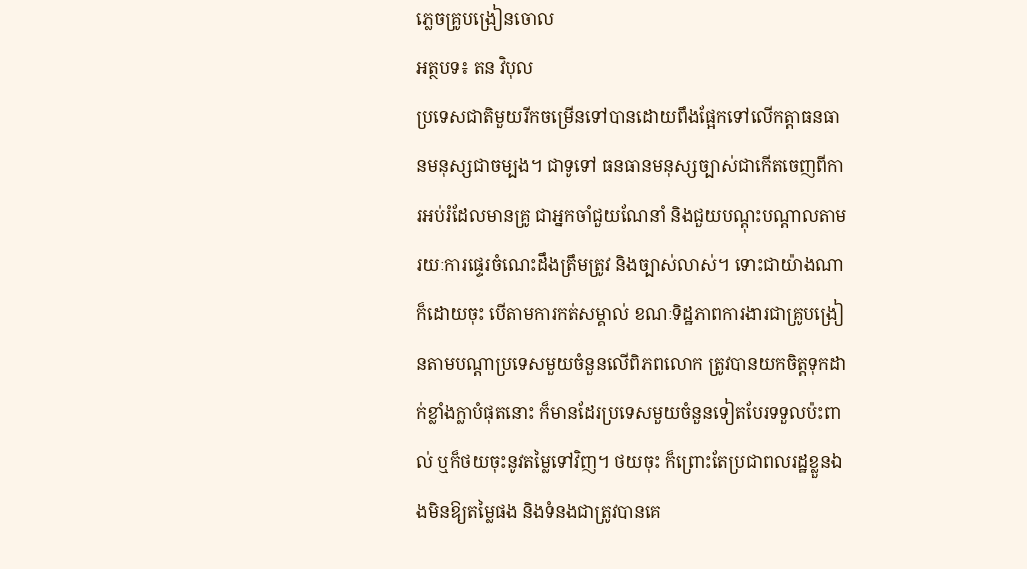ភ្លេចគ្រូបង្រៀនចោល
អត្ថបទ៖ តន វិបុល
ប្រទេសជាតិមួយរីកចម្រើនទៅបានដោយពឹងផ្អែកទៅលើកត្តាធនធានមនុស្សជាចម្បង។ ជាទូទៅ ធនធានមនុស្សច្បាស់ជាកើតចេញពីការអប់រំដែលមានគ្រូ ជាអ្នកចាំជួយណែនាំ និងជួយបណ្តុះបណ្តាលតាមរយៈការផ្ទេរចំណេះដឹងត្រឹមត្រូវ និងច្បាស់លាស់។ ទោះជាយ៉ាងណាក៏ដោយចុះ បើតាមការកត់សម្គាល់ ខណៈទិដ្ឋភាពការងារជាគ្រូបង្រៀនតាមបណ្តាប្រទេសមួយចំនួនលើពិភពលោក ត្រូវបានយកចិត្តទុកដាក់ខ្លាំងក្លាបំផុតនោះ ក៏មានដែរប្រទេសមួយចំនួនទៀតបែរទទួលប៉ះពាល់ ឬក៏ថយចុះនូវតម្លៃទៅវិញ។ ថយចុះ ក៏ព្រោះតែប្រជាពលរដ្ឋខ្លួនឯងមិនឱ្យតម្លៃផង និងទំនងជាត្រូវបានគេ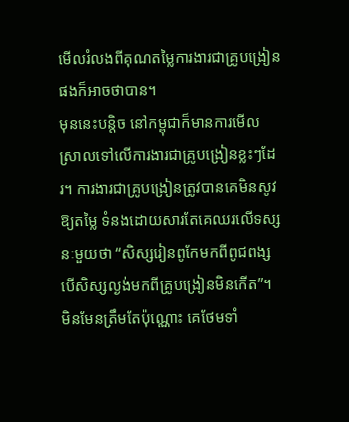មើលរំលងពីគុណតម្លៃការងារជាគ្រូបង្រៀនផងក៏អាចថាបាន។
មុននេះបន្តិច នៅកម្ពុជាក៏មានការមើលស្រាលទៅលើការងារជាគ្រូបង្រៀនខ្លះៗដែរ។ ការងារជាគ្រូបង្រៀនត្រូវបានគេមិនសូវឱ្យតម្លៃ ទំនងដោយសារតែគេឈរលើទស្សនៈមួយថា “សិស្សរៀនពូកែមកពីពូជពង្ស បើសិស្សល្ងង់មកពីគ្រូបង្រៀនមិនកើត”។ មិនមែនត្រឹមតែប៉ុណ្ណោះ គេថែមទាំ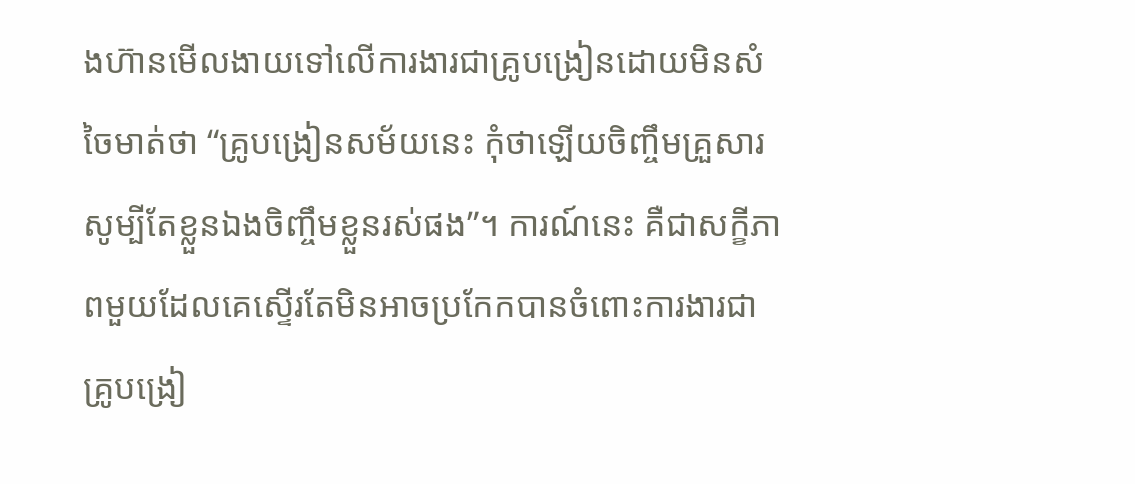ងហ៊ានមើលងាយទៅលើការងារជាគ្រូបង្រៀនដោយមិនសំចៃមាត់ថា “គ្រូបង្រៀនសម័យនេះ កុំថាឡើយចិញ្ចឹមគ្រួសារ សូម្បីតែខ្លួនឯងចិញ្ចឹមខ្លួនរស់ផង”។ ការណ៍នេះ គឺជាសក្ខីភាពមួយដែលគេស្ទើរតែមិនអាចប្រកែកបានចំពោះការងារជាគ្រូបង្រៀ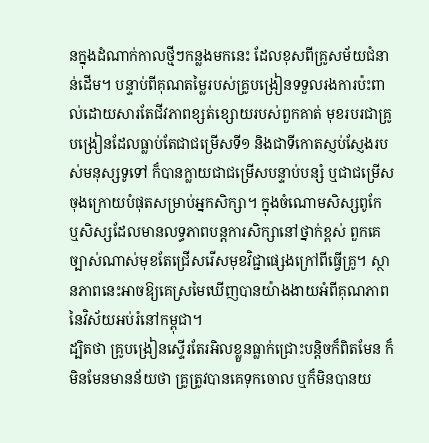នក្នុងដំណាក់កាលថ្មីៗកន្លងមកនេះ ដែលខុសពីគ្រូសម័យជំនាន់ដើម។ បន្ទាប់ពីគុណតម្លៃរបស់គ្រូបង្រៀនទទួលរងការប៉ះពាល់ដោយសារតែជីវភាពខ្សត់ខ្សោយរបស់ពួកគាត់ មុខរបរជាគ្រូបង្រៀនដែលធ្លាប់តែជាជម្រើសទី១ និងជាទីកោតស្ញប់ស្ញែងរបស់មនុស្សទូទៅ ក៏បានក្លាយជាជម្រើសបន្ទាប់បន្សំ ឬជាជម្រើសចុងក្រោយបំផុតសម្រាប់អ្នកសិក្សា។ ក្នុងចំណោមសិស្សពូកែ ឬសិស្សដែលមានលទ្ធភាពបន្តការសិក្សានៅថ្នាក់ខ្ពស់ ពួកគេច្បាស់ណាស់មុខតែជ្រើសរើសមុខវិជ្ជាផ្សេងក្រៅពីធ្វើគ្រូ។ ស្ថានភាពនេះអាចឱ្យគេស្រមៃឃើញបានយ៉ាងងាយអំពីគុណភាពនៃវិស័យអប់រំនៅកម្ពុជា។
ដ្បិតថា គ្រូបង្រៀនស្ទើរតែរអិលខ្លួនធ្លាក់ជ្រោះបន្តិចក៏ពិតមែន ក៏មិនមែនមានន័យថា គ្រូត្រូវបានគេទុកចោល ឬក៏មិនបានយ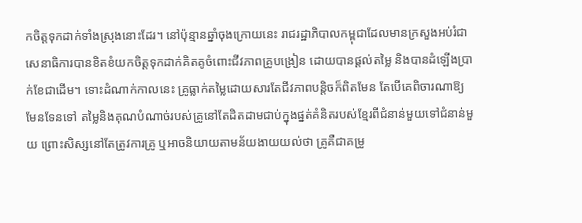កចិត្តទុកដាក់ទាំងស្រុងនោះដែរ។ នៅប៉ុន្មានឆ្នាំចុងក្រោយនេះ រាជរដ្ឋាភិបាលកម្ពុជាដែលមានក្រសួងអប់រំជាសេនាធិការបានខិតខំយកចិត្តទុកដាក់គិតគូចំពោះជីវភាពគ្រូបង្រៀន ដោយបានផ្ដល់តម្លៃ និងបានដំឡើងប្រាក់ខែជាដើម។ ទោះដំណាក់កាលនេះ គ្រូធ្លាក់តម្លៃដោយសារតែជីវភាពបន្តិចក៏ពិតមែន តែបើគេពិចារណាឱ្យមែនទែនទៅ តម្លៃនិងគុណបំណាច់របស់គ្រូនៅតែដិតដាមជាប់ក្នុងផ្នត់គំនិតរបស់ខ្មែរពីជំនាន់មួយទៅជំនាន់មួយ ព្រោះសិស្សនៅតែត្រូវការគ្រូ ឬអាចនិយាយតាមន័យងាយយល់ថា គ្រូគឺជាគម្រូ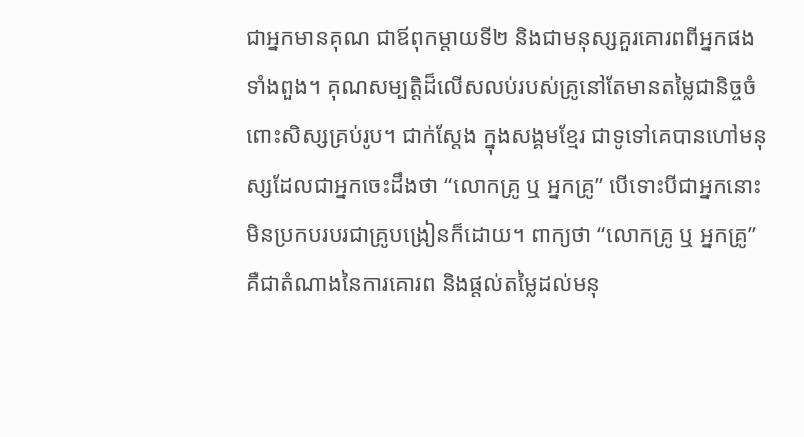ជាអ្នកមានគុណ ជាឪពុកម្តាយទី២ និងជាមនុស្សគួរគោរពពីអ្នកផងទាំងពួង។ គុណសម្បត្តិដ៏លើសលប់របស់គ្រូនៅតែមានតម្លៃជានិច្ចចំពោះសិស្សគ្រប់រូប។ ជាក់ស្តែង ក្នុងសង្គមខ្មែរ ជាទូទៅគេបានហៅមនុស្សដែលជាអ្នកចេះដឹងថា “លោកគ្រូ ឬ អ្នកគ្រូ” បើទោះបីជាអ្នកនោះមិនប្រកបរបរជាគ្រូបង្រៀនក៏ដោយ។ ពាក្យថា “លោកគ្រូ ឬ អ្នកគ្រូ” គឺជាតំណាងនៃការគោរព និងផ្តល់តម្លៃដល់មនុ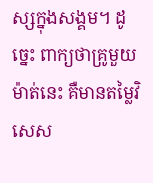ស្សក្នុងសង្គម។ ដូច្នេះ ពាក្យថាគ្រូមួយម៉ាត់នេះ គឺមានតម្លៃវិសេស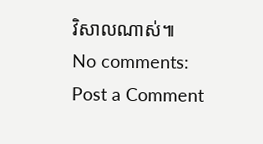វិសាលណាស់៕
No comments:
Post a Comment